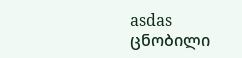asdas
ცნობილი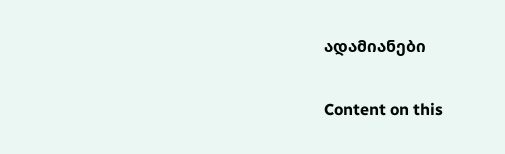ადამიანები

Content on this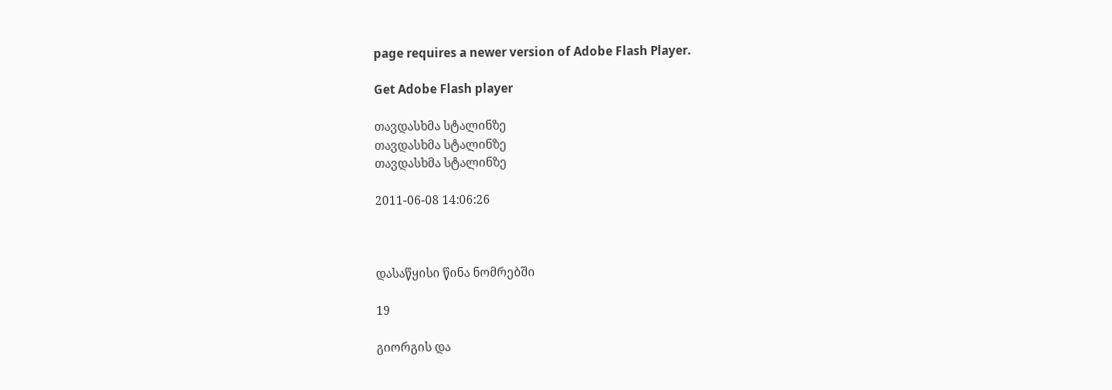page requires a newer version of Adobe Flash Player.

Get Adobe Flash player

თავდასხმა სტალინზე
თავდასხმა სტალინზე
თავდასხმა სტალინზე

2011-06-08 14:06:26



დასაწყისი წინა ნომრებში

19

გიორგის და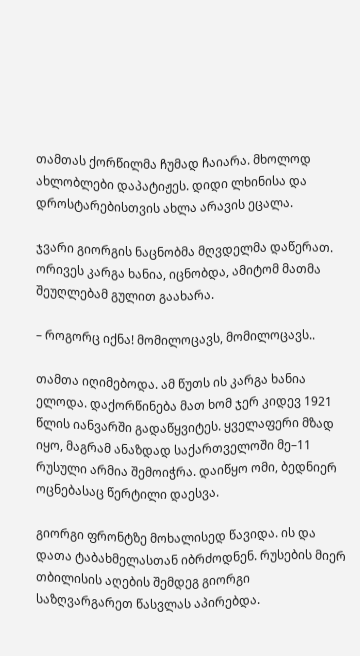თამთას ქორწილმა ჩუმად ჩაიარა. მხოლოდ ახლობლები დაპატიჟეს. დიდი ლხინისა და დროსტარებისთვის ახლა არავის ეცალა.

ჯვარი გიორგის ნაცნობმა მღვდელმა დაწერათ. ორივეს კარგა ხანია, იცნობდა, ამიტომ მათმა შეუღლებამ გულით გაახარა.

– როგორც იქნა! მომილოცავს, მომილოცავს..

თამთა იღიმებოდა. ამ წუთს ის კარგა ხანია ელოდა. დაქორწინება მათ ხომ ჯერ კიდევ 1921 წლის იანვარში გადაწყვიტეს. ყველაფერი მზად იყო, მაგრამ ანაზდად საქართველოში მე–11 რუსული არმია შემოიჭრა. დაიწყო ომი, ბედნიერ ოცნებასაც წერტილი დაესვა.

გიორგი ფრონტზე მოხალისედ წავიდა. ის და დათა ტაბახმელასთან იბრძოდნენ. რუსების მიერ თბილისის აღების შემდეგ გიორგი საზღვარგარეთ წასვლას აპირებდა.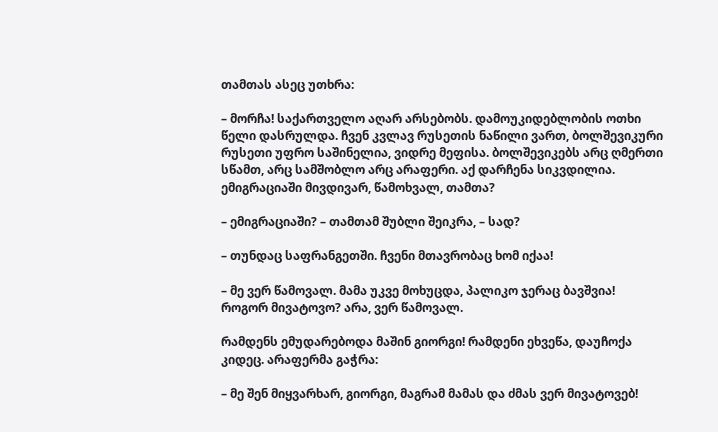თამთას ასეც უთხრა:

– მორჩა! საქართველო აღარ არსებობს. დამოუკიდებლობის ოთხი წელი დასრულდა. ჩვენ კვლავ რუსეთის ნაწილი ვართ, ბოლშევიკური რუსეთი უფრო საშინელია, ვიდრე მეფისა. ბოლშევიკებს არც ღმერთი სწამთ, არც სამშობლო არც არაფერი. აქ დარჩენა სიკვდილია. ემიგრაციაში მივდივარ, წამოხვალ, თამთა?

– ემიგრაციაში? – თამთამ შუბლი შეიკრა, – სად?

– თუნდაც საფრანგეთში. ჩვენი მთავრობაც ხომ იქაა!

– მე ვერ წამოვალ. მამა უკვე მოხუცდა, პალიკო ჯერაც ბავშვია! როგორ მივატოვო? არა, ვერ წამოვალ.

რამდენს ემუდარებოდა მაშინ გიორგი! რამდენი ეხვეწა, დაუჩოქა კიდეც. არაფერმა გაჭრა:

– მე შენ მიყვარხარ, გიორგი, მაგრამ მამას და ძმას ვერ მივატოვებ!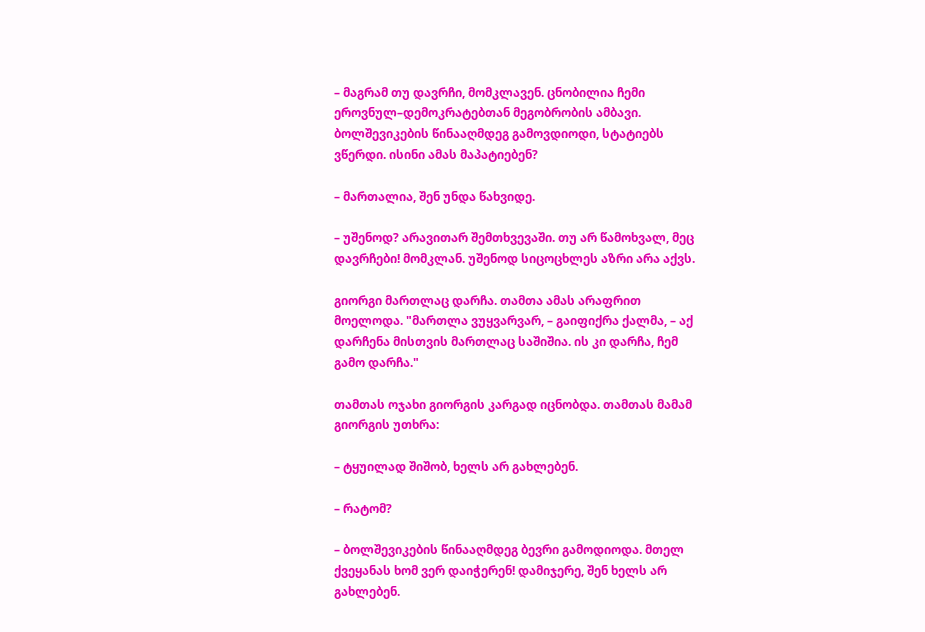– მაგრამ თუ დავრჩი, მომკლავენ. ცნობილია ჩემი ეროვნულ–დემოკრატებთან მეგობრობის ამბავი. ბოლშევიკების წინააღმდეგ გამოვდიოდი, სტატიებს ვწერდი. ისინი ამას მაპატიებენ?

– მართალია, შენ უნდა წახვიდე.

– უშენოდ? არავითარ შემთხვევაში. თუ არ წამოხვალ, მეც დავრჩები! მომკლან. უშენოდ სიცოცხლეს აზრი არა აქვს.

გიორგი მართლაც დარჩა. თამთა ამას არაფრით მოელოდა. "მართლა ვუყვარვარ, – გაიფიქრა ქალმა, – აქ დარჩენა მისთვის მართლაც საშიშია. ის კი დარჩა, ჩემ გამო დარჩა."

თამთას ოჯახი გიორგის კარგად იცნობდა. თამთას მამამ გიორგის უთხრა:

– ტყუილად შიშობ, ხელს არ გახლებენ.

– რატომ?

– ბოლშევიკების წინააღმდეგ ბევრი გამოდიოდა. მთელ ქვეყანას ხომ ვერ დაიჭერენ! დამიჯერე, შენ ხელს არ გახლებენ.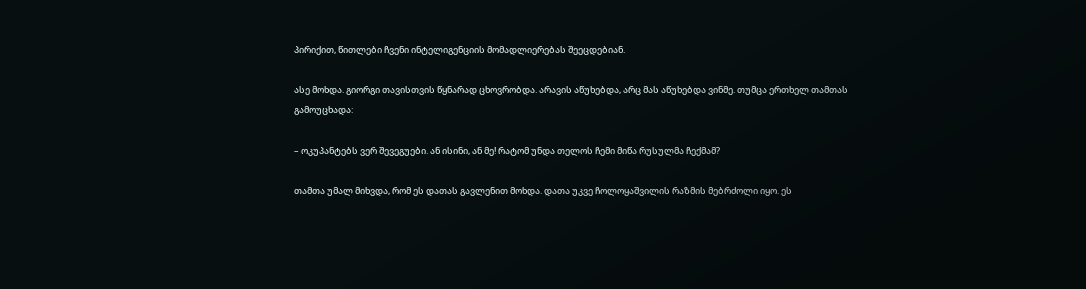პირიქით, წითლები ჩვენი ინტელიგენციის მომადლიერებას შეეცდებიან.

ასე მოხდა. გიორგი თავისთვის წყნარად ცხოვრობდა. არავის აწუხებდა, არც მას აწუხებდა ვინმე. თუმცა ერთხელ თამთას გამოუცხადა:

– ოკუპანტებს ვერ შევეგუები. ან ისინი, ან მე! რატომ უნდა თელოს ჩემი მიწა რუსულმა ჩექმამ?

თამთა უმალ მიხვდა, რომ ეს დათას გავლენით მოხდა. დათა უკვე ჩოლოყაშვილის რაზმის მებრძოლი იყო. ეს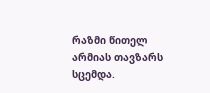რაზმი წითელ არმიას თავზარს სცემდა.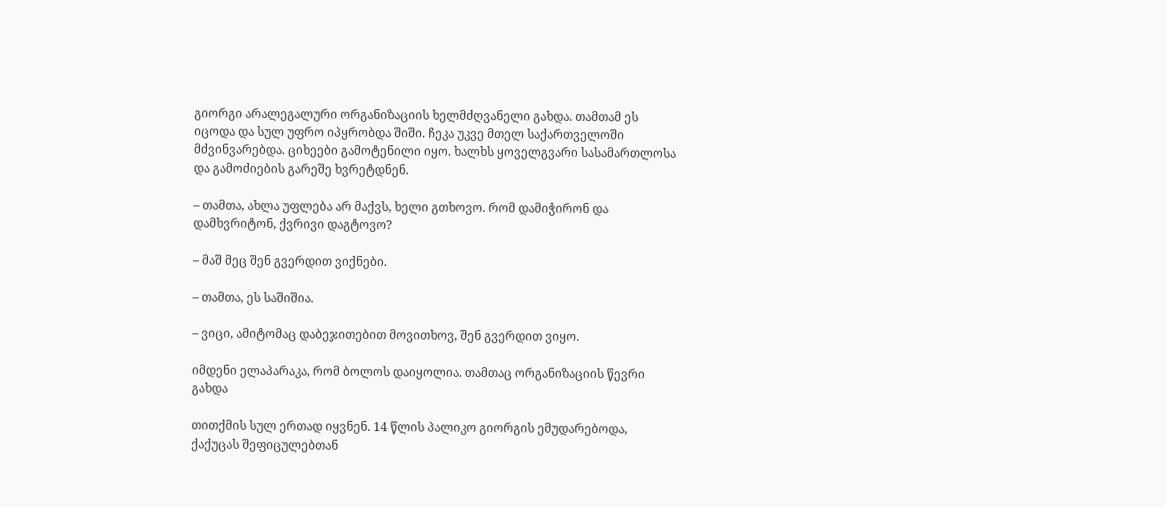გიორგი არალეგალური ორგანიზაციის ხელმძღვანელი გახდა. თამთამ ეს იცოდა და სულ უფრო იპყრობდა შიში. ჩეკა უკვე მთელ საქართველოში მძვინვარებდა. ციხეები გამოტენილი იყო. ხალხს ყოველგვარი სასამართლოსა და გამოძიების გარეშე ხვრეტდნენ.

– თამთა, ახლა უფლება არ მაქვს, ხელი გთხოვო. რომ დამიჭირონ და დამხვრიტონ, ქვრივი დაგტოვო?

– მაშ მეც შენ გვერდით ვიქნები.

– თამთა, ეს საშიშია.

– ვიცი, ამიტომაც დაბეჯითებით მოვითხოვ, შენ გვერდით ვიყო.

იმდენი ელაპარაკა, რომ ბოლოს დაიყოლია. თამთაც ორგანიზაციის წევრი გახდა

თითქმის სულ ერთად იყვნენ. 14 წლის პალიკო გიორგის ემუდარებოდა, ქაქუცას შეფიცულებთან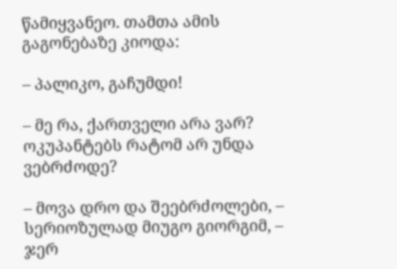წამიყვანეო. თამთა ამის გაგონებაზე კიოდა:

– პალიკო, გაჩუმდი!

– მე რა, ქართველი არა ვარ? ოკუპანტებს რატომ არ უნდა ვებრძოდე?

– მოვა დრო და შეებრძოლები, – სერიოზულად მიუგო გიორგიმ, – ჯერ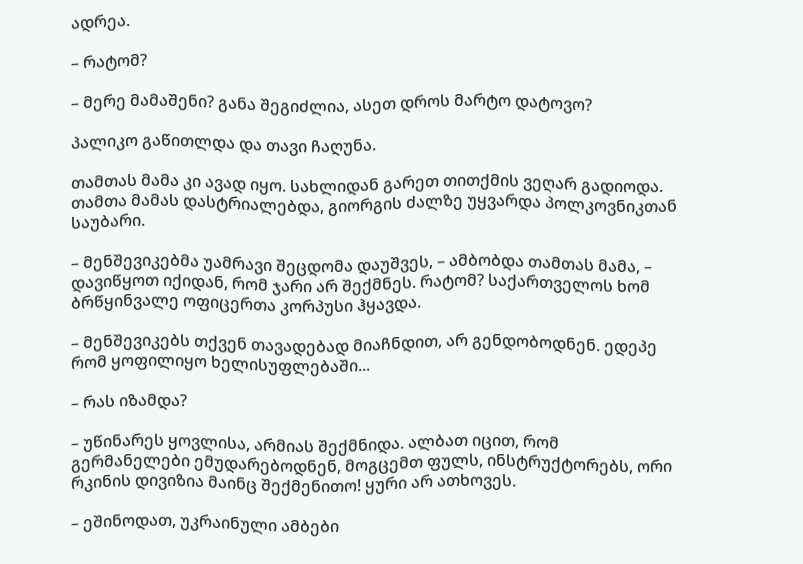ადრეა.

– რატომ?

– მერე მამაშენი? განა შეგიძლია, ასეთ დროს მარტო დატოვო?

პალიკო გაწითლდა და თავი ჩაღუნა.

თამთას მამა კი ავად იყო. სახლიდან გარეთ თითქმის ვეღარ გადიოდა. თამთა მამას დასტრიალებდა, გიორგის ძალზე უყვარდა პოლკოვნიკთან საუბარი.

– მენშევიკებმა უამრავი შეცდომა დაუშვეს, – ამბობდა თამთას მამა, – დავიწყოთ იქიდან, რომ ჯარი არ შექმნეს. რატომ? საქართველოს ხომ ბრწყინვალე ოფიცერთა კორპუსი ჰყავდა.

– მენშევიკებს თქვენ თავადებად მიაჩნდით, არ გენდობოდნენ. ედეპე რომ ყოფილიყო ხელისუფლებაში...

– რას იზამდა?

– უწინარეს ყოვლისა, არმიას შექმნიდა. ალბათ იცით, რომ გერმანელები ემუდარებოდნენ, მოგცემთ ფულს, ინსტრუქტორებს, ორი რკინის დივიზია მაინც შექმენითო! ყური არ ათხოვეს.

– ეშინოდათ, უკრაინული ამბები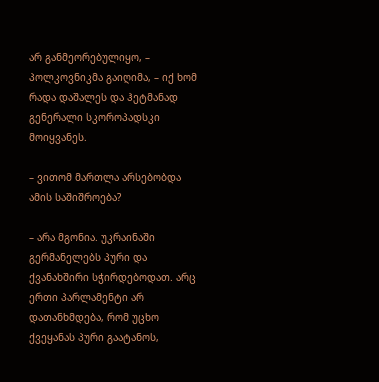არ განმეორებულიყო, – პოლკოვნიკმა გაიღიმა, – იქ ხომ რადა დაშალეს და ჰეტმანად გენერალი სკოროპადსკი მოიყვანეს.

– ვითომ მართლა არსებობდა ამის საშიშროება?

– არა მგონია. უკრაინაში გერმანელებს პური და ქვანახშირი სჭირდებოდათ. არც ერთი პარლამენტი არ დათანხმდება, რომ უცხო ქვეყანას პური გაატანოს,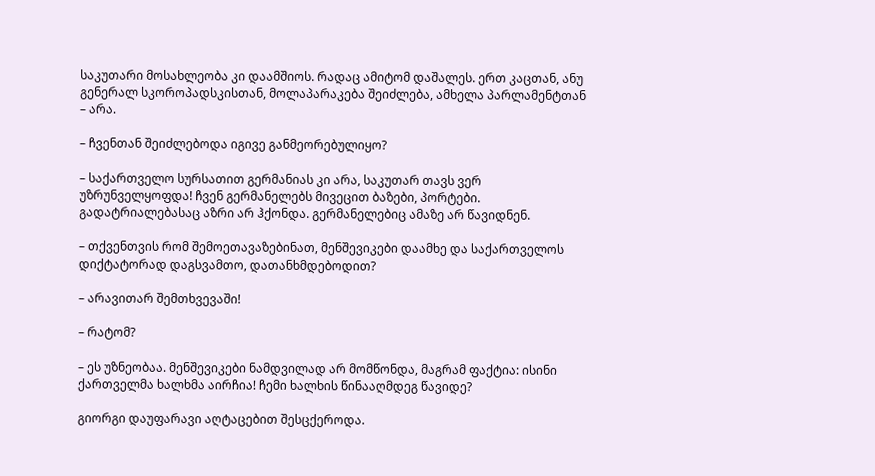საკუთარი მოსახლეობა კი დაამშიოს. რადაც ამიტომ დაშალეს. ერთ კაცთან, ანუ გენერალ სკოროპადსკისთან, მოლაპარაკება შეიძლება, ამხელა პარლამენტთან – არა.

– ჩვენთან შეიძლებოდა იგივე განმეორებულიყო?

– საქართველო სურსათით გერმანიას კი არა, საკუთარ თავს ვერ უზრუნველყოფდა! ჩვენ გერმანელებს მივეცით ბაზები, პორტები. გადატრიალებასაც აზრი არ ჰქონდა. გერმანელებიც ამაზე არ წავიდნენ.

– თქვენთვის რომ შემოეთავაზებინათ, მენშევიკები დაამხე და საქართველოს დიქტატორად დაგსვამთო, დათანხმდებოდით?

– არავითარ შემთხვევაში!

– რატომ?

– ეს უზნეობაა. მენშევიკები ნამდვილად არ მომწონდა, მაგრამ ფაქტია: ისინი ქართველმა ხალხმა აირჩია! ჩემი ხალხის წინააღმდეგ წავიდე?

გიორგი დაუფარავი აღტაცებით შესცქეროდა.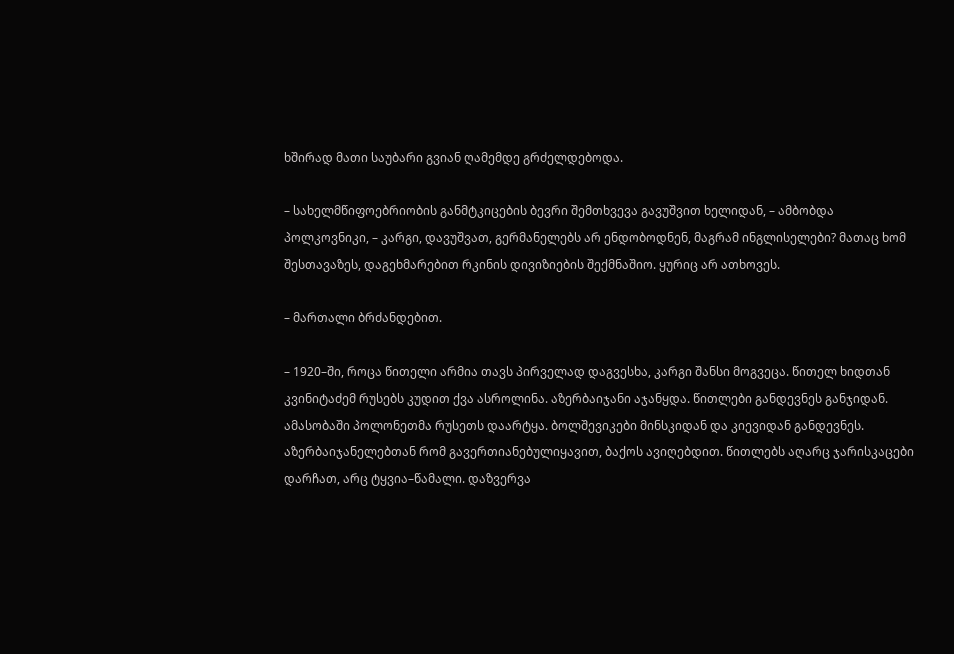ხშირად მათი საუბარი გვიან ღამემდე გრძელდებოდა.

– სახელმწიფოებრიობის განმტკიცების ბევრი შემთხვევა გავუშვით ხელიდან, – ამბობდა პოლკოვნიკი, – კარგი, დავუშვათ, გერმანელებს არ ენდობოდნენ, მაგრამ ინგლისელები? მათაც ხომ შესთავაზეს, დაგეხმარებით რკინის დივიზიების შექმნაშიო. ყურიც არ ათხოვეს.

– მართალი ბრძანდებით.

– 1920–ში, როცა წითელი არმია თავს პირველად დაგვესხა, კარგი შანსი მოგვეცა. წითელ ხიდთან კვინიტაძემ რუსებს კუდით ქვა ასროლინა. აზერბაიჯანი აჯანყდა. წითლები განდევნეს განჯიდან. ამასობაში პოლონეთმა რუსეთს დაარტყა. ბოლშევიკები მინსკიდან და კიევიდან განდევნეს. აზერბაიჯანელებთან რომ გავერთიანებულიყავით, ბაქოს ავიღებდით. წითლებს აღარც ჯარისკაცები დარჩათ, არც ტყვია–წამალი. დაზვერვა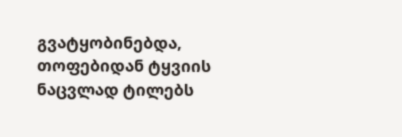გვატყობინებდა, თოფებიდან ტყვიის ნაცვლად ტილებს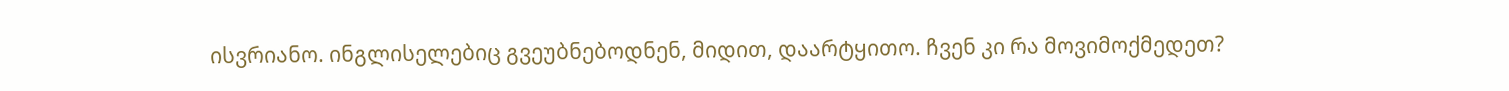ისვრიანო. ინგლისელებიც გვეუბნებოდნენ, მიდით, დაარტყითო. ჩვენ კი რა მოვიმოქმედეთ?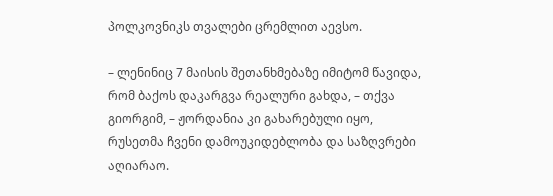პოლკოვნიკს თვალები ცრემლით აევსო.

– ლენინიც 7 მაისის შეთანხმებაზე იმიტომ წავიდა, რომ ბაქოს დაკარგვა რეალური გახდა, – თქვა გიორგიმ, – ჟორდანია კი გახარებული იყო, რუსეთმა ჩვენი დამოუკიდებლობა და საზღვრები აღიარაო.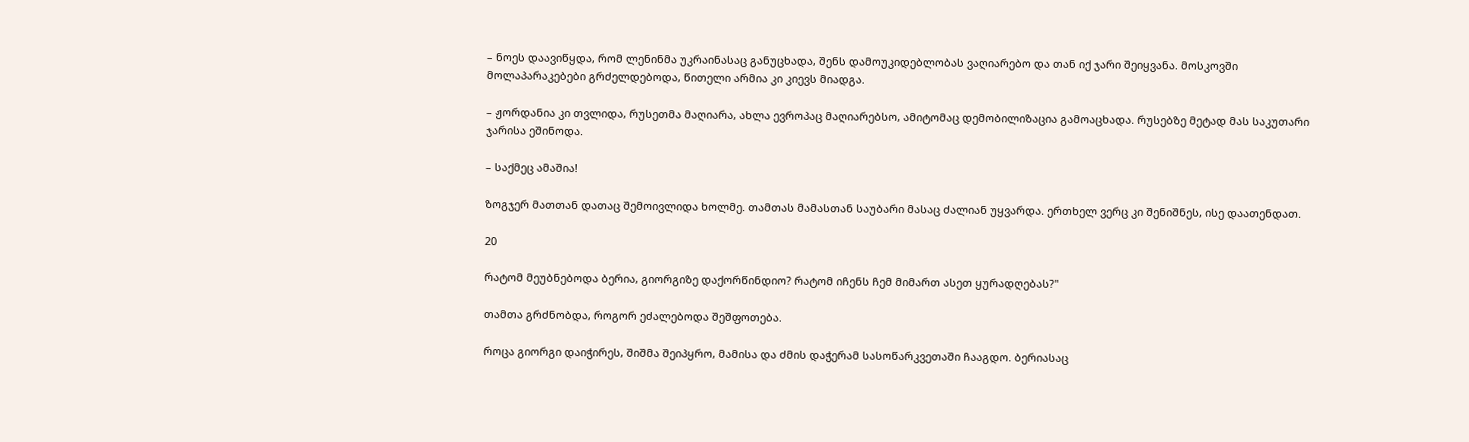– ნოეს დაავიწყდა, რომ ლენინმა უკრაინასაც განუცხადა, შენს დამოუკიდებლობას ვაღიარებო და თან იქ ჯარი შეიყვანა. მოსკოვში მოლაპარაკებები გრძელდებოდა, წითელი არმია კი კიევს მიადგა.

– ჟორდანია კი თვლიდა, რუსეთმა მაღიარა, ახლა ევროპაც მაღიარებსო, ამიტომაც დემობილიზაცია გამოაცხადა. რუსებზე მეტად მას საკუთარი ჯარისა ეშინოდა.

– საქმეც ამაშია!

ზოგჯერ მათთან დათაც შემოივლიდა ხოლმე. თამთას მამასთან საუბარი მასაც ძალიან უყვარდა. ერთხელ ვერც კი შენიშნეს, ისე დაათენდათ.

20

რატომ მეუბნებოდა ბერია, გიორგიზე დაქორწინდიო? რატომ იჩენს ჩემ მიმართ ასეთ ყურადღებას?"

თამთა გრძნობდა, როგორ ეძალებოდა შეშფოთება.

როცა გიორგი დაიჭირეს, შიშმა შეიპყრო, მამისა და ძმის დაჭერამ სასოწარკვეთაში ჩააგდო. ბერიასაც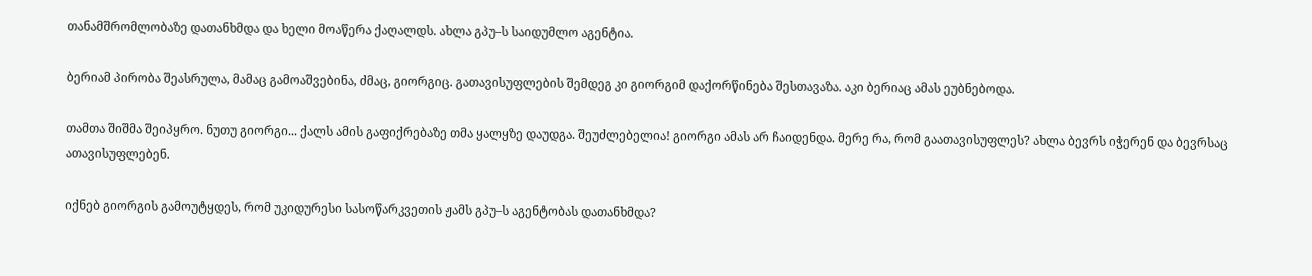თანამშრომლობაზე დათანხმდა და ხელი მოაწერა ქაღალდს. ახლა გპუ–ს საიდუმლო აგენტია.

ბერიამ პირობა შეასრულა, მამაც გამოაშვებინა, ძმაც, გიორგიც. გათავისუფლების შემდეგ კი გიორგიმ დაქორწინება შესთავაზა. აკი ბერიაც ამას ეუბნებოდა.

თამთა შიშმა შეიპყრო. ნუთუ გიორგი... ქალს ამის გაფიქრებაზე თმა ყალყზე დაუდგა. შეუძლებელია! გიორგი ამას არ ჩაიდენდა. მერე რა, რომ გაათავისუფლეს? ახლა ბევრს იჭერენ და ბევრსაც ათავისუფლებენ.

იქნებ გიორგის გამოუტყდეს, რომ უკიდურესი სასოწარკვეთის ჟამს გპუ–ს აგენტობას დათანხმდა?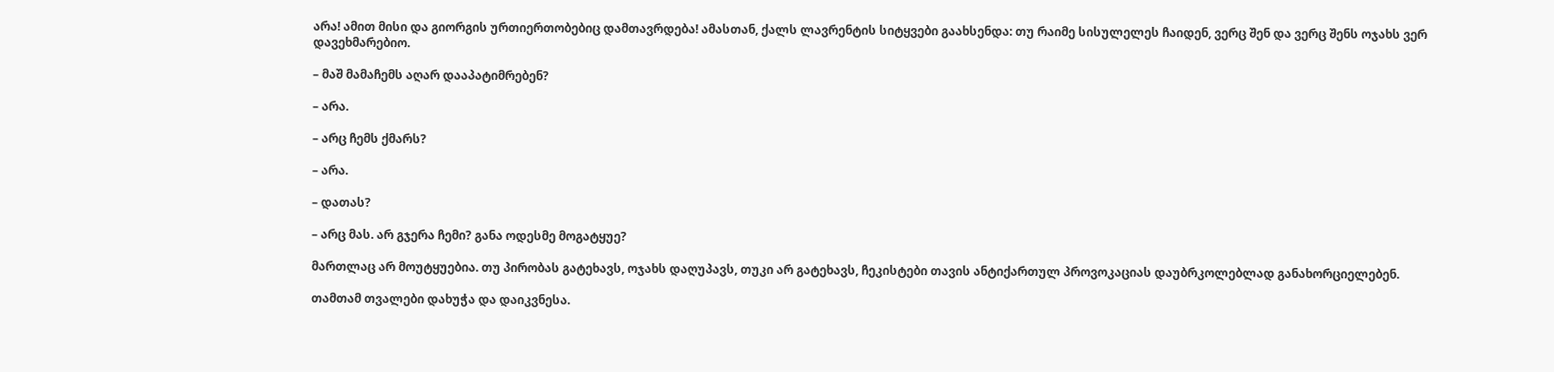არა! ამით მისი და გიორგის ურთიერთობებიც დამთავრდება! ამასთან, ქალს ლავრენტის სიტყვები გაახსენდა: თუ რაიმე სისულელეს ჩაიდენ, ვერც შენ და ვერც შენს ოჯახს ვერ დავეხმარებიო.

– მაშ მამაჩემს აღარ დააპატიმრებენ?

– არა.

– არც ჩემს ქმარს?

– არა.

– დათას?

– არც მას. არ გჯერა ჩემი? განა ოდესმე მოგატყუე?

მართლაც არ მოუტყუებია. თუ პირობას გატეხავს, ოჯახს დაღუპავს, თუკი არ გატეხავს, ჩეკისტები თავის ანტიქართულ პროვოკაციას დაუბრკოლებლად განახორციელებენ.

თამთამ თვალები დახუჭა და დაიკვნესა.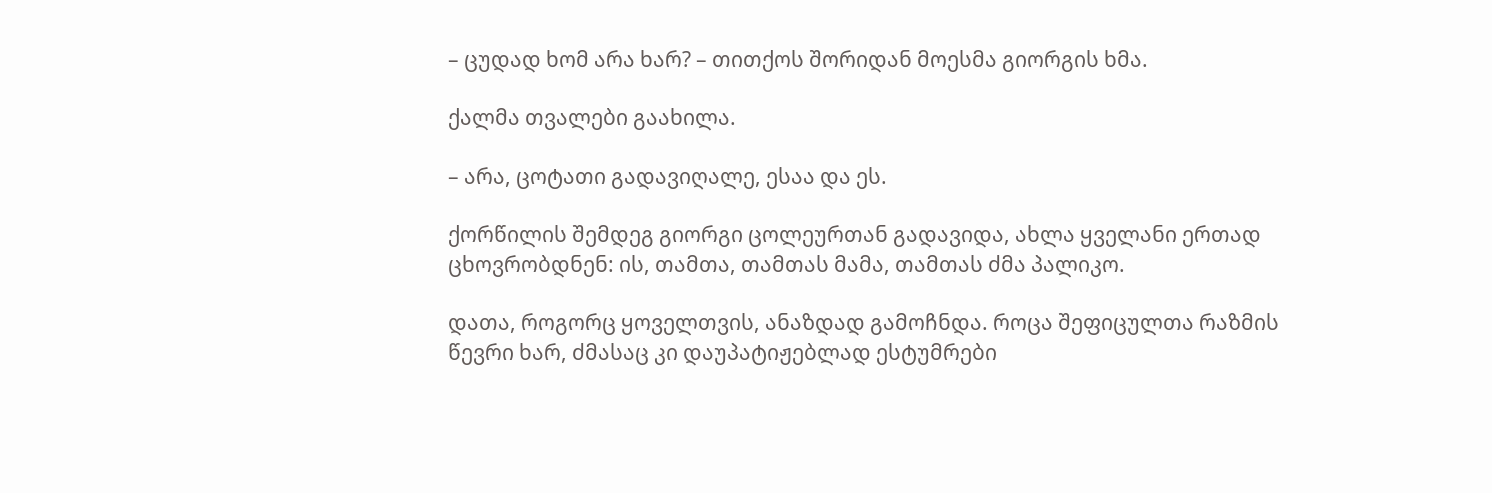– ცუდად ხომ არა ხარ? – თითქოს შორიდან მოესმა გიორგის ხმა.

ქალმა თვალები გაახილა.

– არა, ცოტათი გადავიღალე, ესაა და ეს.

ქორწილის შემდეგ გიორგი ცოლეურთან გადავიდა, ახლა ყველანი ერთად ცხოვრობდნენ: ის, თამთა, თამთას მამა, თამთას ძმა პალიკო.

დათა, როგორც ყოველთვის, ანაზდად გამოჩნდა. როცა შეფიცულთა რაზმის წევრი ხარ, ძმასაც კი დაუპატიჟებლად ესტუმრები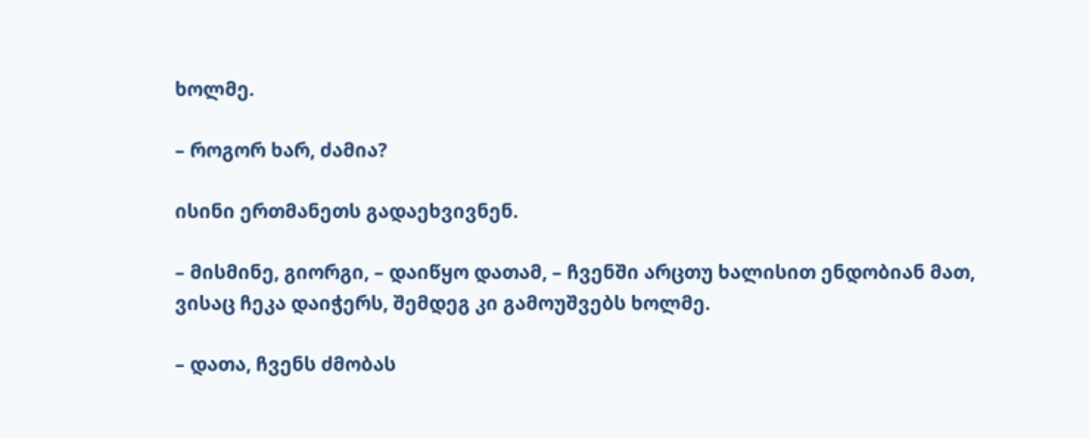ხოლმე.

– როგორ ხარ, ძამია?

ისინი ერთმანეთს გადაეხვივნენ.

– მისმინე, გიორგი, – დაიწყო დათამ, – ჩვენში არცთუ ხალისით ენდობიან მათ, ვისაც ჩეკა დაიჭერს, შემდეგ კი გამოუშვებს ხოლმე.

– დათა, ჩვენს ძმობას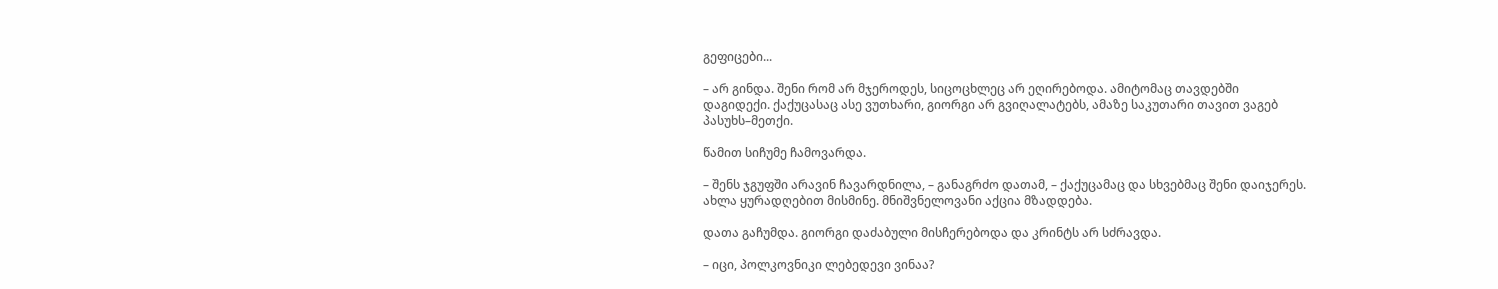გეფიცები...

– არ გინდა. შენი რომ არ მჯეროდეს, სიცოცხლეც არ ეღირებოდა. ამიტომაც თავდებში დაგიდექი. ქაქუცასაც ასე ვუთხარი, გიორგი არ გვიღალატებს, ამაზე საკუთარი თავით ვაგებ პასუხს–მეთქი.

წამით სიჩუმე ჩამოვარდა.

– შენს ჯგუფში არავინ ჩავარდნილა, – განაგრძო დათამ, – ქაქუცამაც და სხვებმაც შენი დაიჯერეს. ახლა ყურადღებით მისმინე. მნიშვნელოვანი აქცია მზადდება.

დათა გაჩუმდა. გიორგი დაძაბული მისჩერებოდა და კრინტს არ სძრავდა.

– იცი, პოლკოვნიკი ლებედევი ვინაა?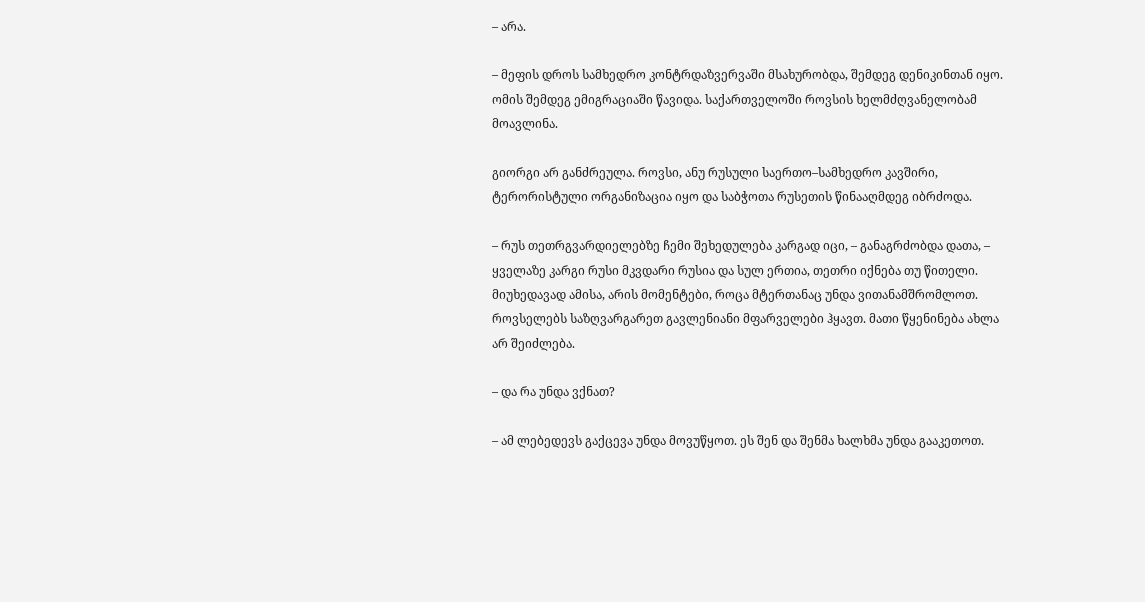– არა.

– მეფის დროს სამხედრო კონტრდაზვერვაში მსახურობდა, შემდეგ დენიკინთან იყო. ომის შემდეგ ემიგრაციაში წავიდა. საქართველოში როვსის ხელმძღვანელობამ მოავლინა.

გიორგი არ განძრეულა. როვსი, ანუ რუსული საერთო–სამხედრო კავშირი, ტერორისტული ორგანიზაცია იყო და საბჭოთა რუსეთის წინააღმდეგ იბრძოდა.

– რუს თეთრგვარდიელებზე ჩემი შეხედულება კარგად იცი, – განაგრძობდა დათა, – ყველაზე კარგი რუსი მკვდარი რუსია და სულ ერთია, თეთრი იქნება თუ წითელი. მიუხედავად ამისა, არის მომენტები, როცა მტერთანაც უნდა ვითანამშრომლოთ. როვსელებს საზღვარგარეთ გავლენიანი მფარველები ჰყავთ. მათი წყენინება ახლა არ შეიძლება.

– და რა უნდა ვქნათ?

– ამ ლებედევს გაქცევა უნდა მოვუწყოთ. ეს შენ და შენმა ხალხმა უნდა გააკეთოთ.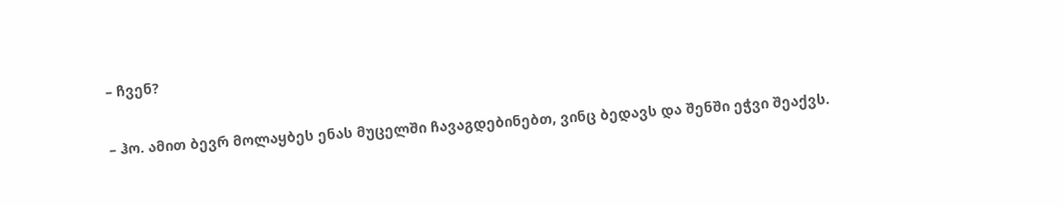– ჩვენ?

– ჰო. ამით ბევრ მოლაყბეს ენას მუცელში ჩავაგდებინებთ, ვინც ბედავს და შენში ეჭვი შეაქვს.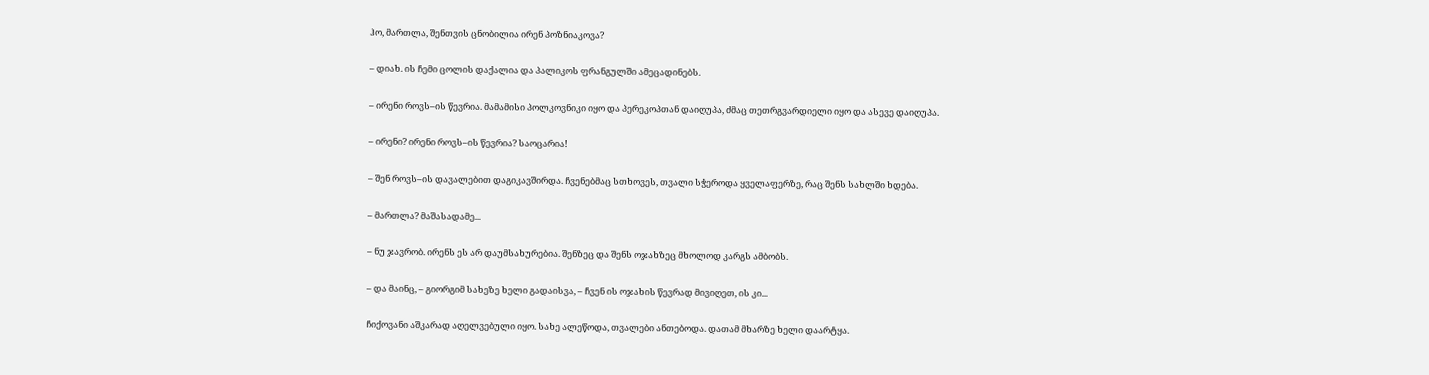ჰო, მართლა, შენთვის ცნობილია ირენ პოზნიაკოვა?

– დიახ. ის ჩემი ცოლის დაქალია და პალიკოს ფრანგულში ამეცადინებს.

– ირენი როვს–ის წევრია. მამამისი პოლკოვნიკი იყო და პერეკოპთან დაიღუპა, ძმაც თეთრგვარდიელი იყო და ასევე დაიღუპა.

– ირენი? ირენი როვს–ის წევრია? საოცარია!

– შენ როვს–ის დავალებით დაგიკავშირდა. ჩვენებმაც სთხოვეს, თვალი სჭეროდა ყველაფერზე, რაც შენს სახლში ხდება.

– მართლა? მაშასადამე...

– ნუ ჯავრობ. ირენს ეს არ დაუმსახურებია. შენზეც და შენს ოჯახზეც მხოლოდ კარგს ამბობს.

– და მაინც, – გიორგიმ სახეზე ხელი გადაისვა, – ჩვენ ის ოჯახის წევრად მივიღეთ, ის კი...

ჩიქოვანი აშკარად აღელვებული იყო. სახე ალეწოდა, თვალები ანთებოდა. დათამ მხარზე ხელი დაარტყა.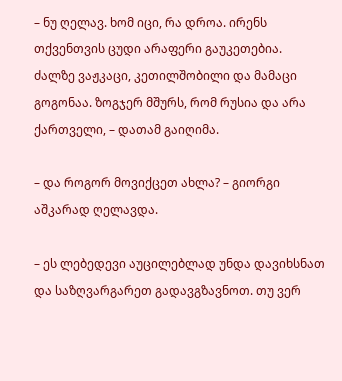– ნუ ღელავ. ხომ იცი, რა დროა. ირენს თქვენთვის ცუდი არაფერი გაუკეთებია. ძალზე ვაჟკაცი, კეთილშობილი და მამაცი გოგონაა. ზოგჯერ მშურს, რომ რუსია და არა ქართველი, – დათამ გაიღიმა.

– და როგორ მოვიქცეთ ახლა? – გიორგი აშკარად ღელავდა.

– ეს ლებედევი აუცილებლად უნდა დავიხსნათ და საზღვარგარეთ გადავგზავნოთ. თუ ვერ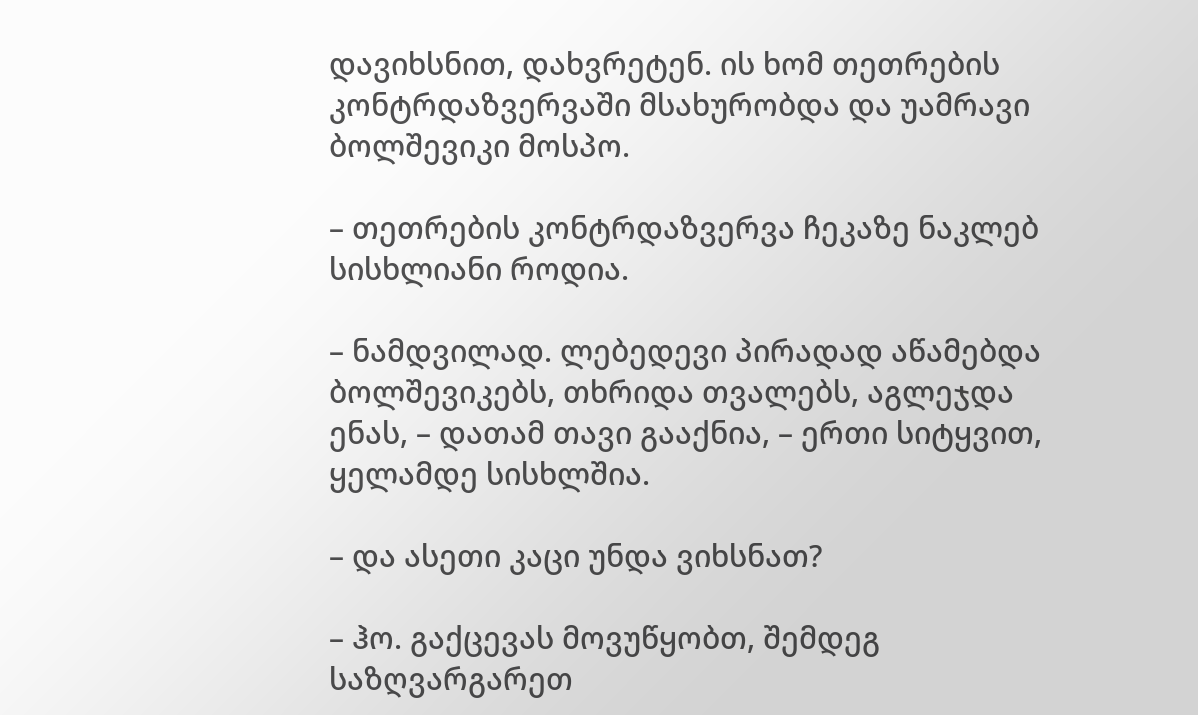დავიხსნით, დახვრეტენ. ის ხომ თეთრების კონტრდაზვერვაში მსახურობდა და უამრავი ბოლშევიკი მოსპო.

– თეთრების კონტრდაზვერვა ჩეკაზე ნაკლებ სისხლიანი როდია.

– ნამდვილად. ლებედევი პირადად აწამებდა ბოლშევიკებს, თხრიდა თვალებს, აგლეჯდა ენას, – დათამ თავი გააქნია, – ერთი სიტყვით, ყელამდე სისხლშია.

– და ასეთი კაცი უნდა ვიხსნათ?

– ჰო. გაქცევას მოვუწყობთ, შემდეგ საზღვარგარეთ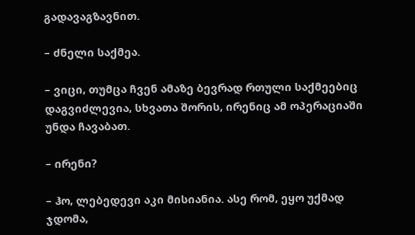გადავაგზავნით.

– ძნელი საქმეა.

– ვიცი, თუმცა ჩვენ ამაზე ბევრად რთული საქმეებიც დაგვიძლევია, სხვათა შორის, ირენიც ამ ოპერაციაში უნდა ჩავაბათ.

– ირენი?

– ჰო, ლებედევი აკი მისიანია. ასე რომ, ეყო უქმად ჯდომა,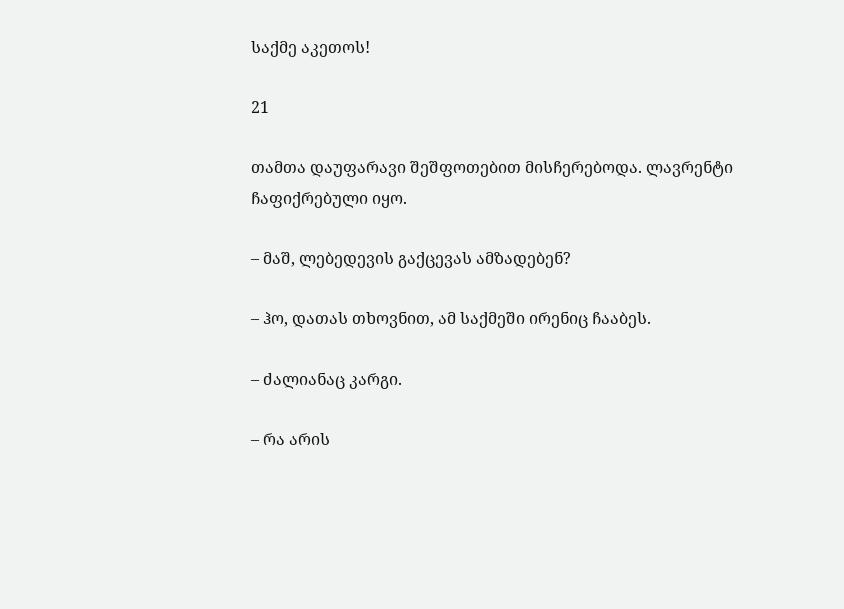საქმე აკეთოს!

21

თამთა დაუფარავი შეშფოთებით მისჩერებოდა. ლავრენტი ჩაფიქრებული იყო.

– მაშ, ლებედევის გაქცევას ამზადებენ?

– ჰო, დათას თხოვნით, ამ საქმეში ირენიც ჩააბეს.

– ძალიანაც კარგი.

– რა არის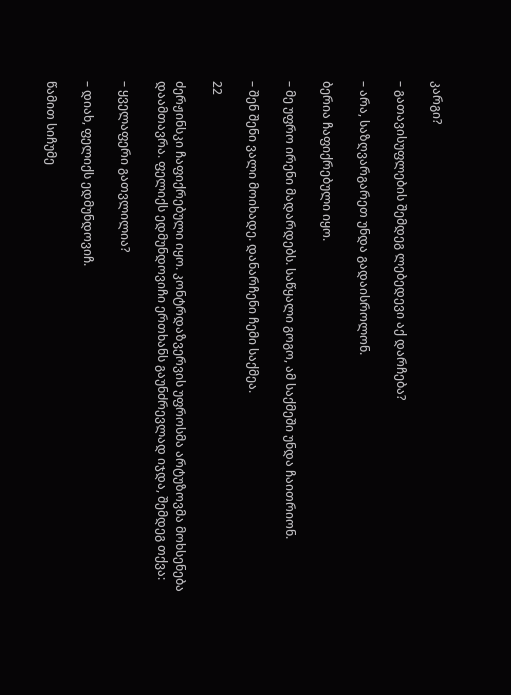კარგი?

– გათავისუფლების შემდეგ ლებედევი აქ დარჩება?

– არა, საზღვარგარეთ უნდა გადაისროლონ.

ბერია ჩაფიქრებული იყო.

– მე უფრო ირენი მადარდებს. საწყალი გოგო, ამ საქმეში უნდა ჩაითრიონ.

– შენ შენი ვალი მოიხადე. დანარჩენი ჩემი საქმეა.

22

ძერჟინსკი ჩაფიქრებული იყო. კონტრდაზვერვის უფროსმა არტუზოვმა მოხსენება დაამთავრა. ფელიქს ედმუნდოვიჩი ერთხანს გაუნძრევლად იჯდა, შემდეგ თქვა:

– ყველაფერი გათვლილია?

– დიახ, ფელიქს ედმუნდოვიჩ.

წამით სიჩუმე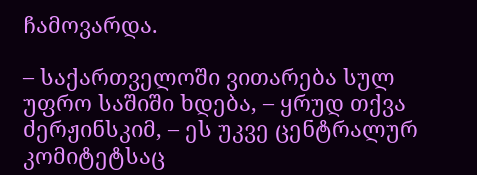ჩამოვარდა.

– საქართველოში ვითარება სულ უფრო საშიში ხდება, – ყრუდ თქვა ძერჟინსკიმ, – ეს უკვე ცენტრალურ კომიტეტსაც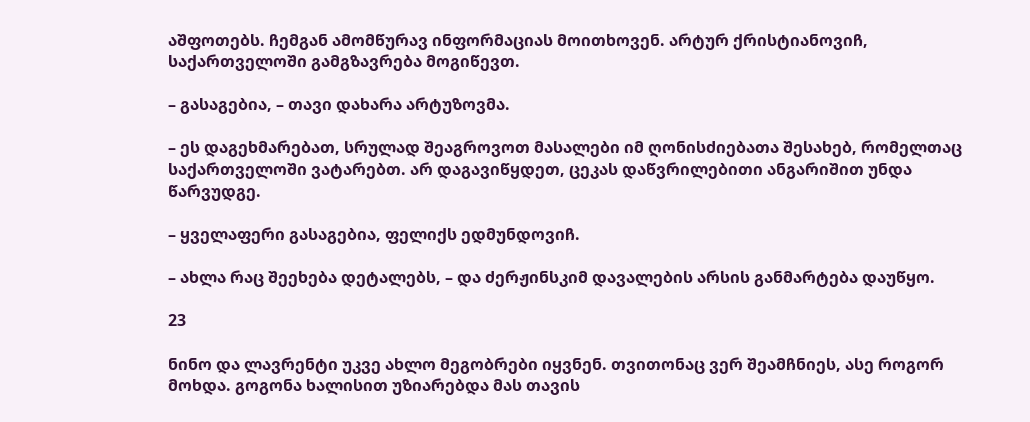აშფოთებს. ჩემგან ამომწურავ ინფორმაციას მოითხოვენ. არტურ ქრისტიანოვიჩ, საქართველოში გამგზავრება მოგიწევთ.

– გასაგებია, – თავი დახარა არტუზოვმა.

– ეს დაგეხმარებათ, სრულად შეაგროვოთ მასალები იმ ღონისძიებათა შესახებ, რომელთაც საქართველოში ვატარებთ. არ დაგავიწყდეთ, ცეკას დაწვრილებითი ანგარიშით უნდა წარვუდგე.

– ყველაფერი გასაგებია, ფელიქს ედმუნდოვიჩ.

– ახლა რაც შეეხება დეტალებს, – და ძერჟინსკიმ დავალების არსის განმარტება დაუწყო.

23

ნინო და ლავრენტი უკვე ახლო მეგობრები იყვნენ. თვითონაც ვერ შეამჩნიეს, ასე როგორ მოხდა. გოგონა ხალისით უზიარებდა მას თავის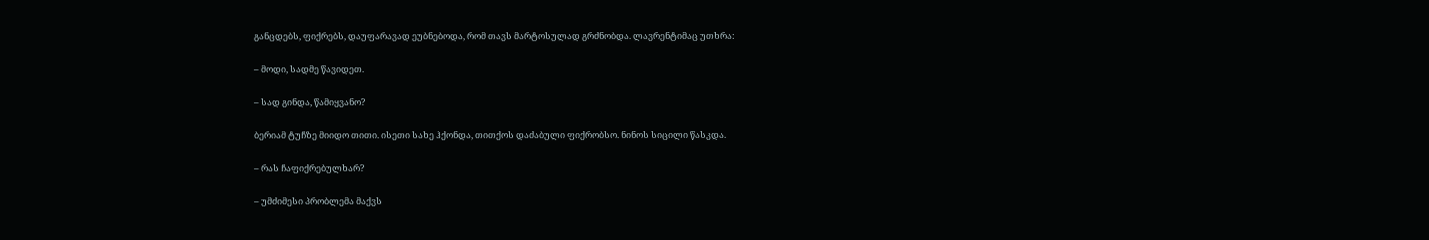განცდებს, ფიქრებს, დაუფარავად ეუბნებოდა, რომ თავს მარტოსულად გრძნობდა. ლავრენტიმაც უთხრა:

– მოდი, სადმე წავიდეთ.

– სად გინდა, წამიყვანო?

ბერიამ ტუჩზე მიიდო თითი. ისეთი სახე ჰქონდა, თითქოს დაძაბული ფიქრობსო. ნინოს სიცილი წასკდა.

– რას ჩაფიქრებულხარ?

– უმძიმესი პრობლემა მაქვს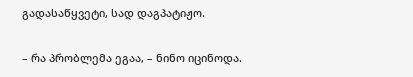გადასაწყვეტი, სად დაგპატიჟო.

– რა პრობლემა ეგაა, – ნინო იცინოდა.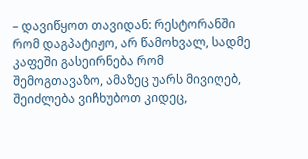– დავიწყოთ თავიდან: რესტორანში რომ დაგპატიჟო, არ წამოხვალ, სადმე კაფეში გასეირნება რომ შემოგთავაზო, ამაზეც უარს მივიღებ, შეიძლება ვიჩხუბოთ კიდეც,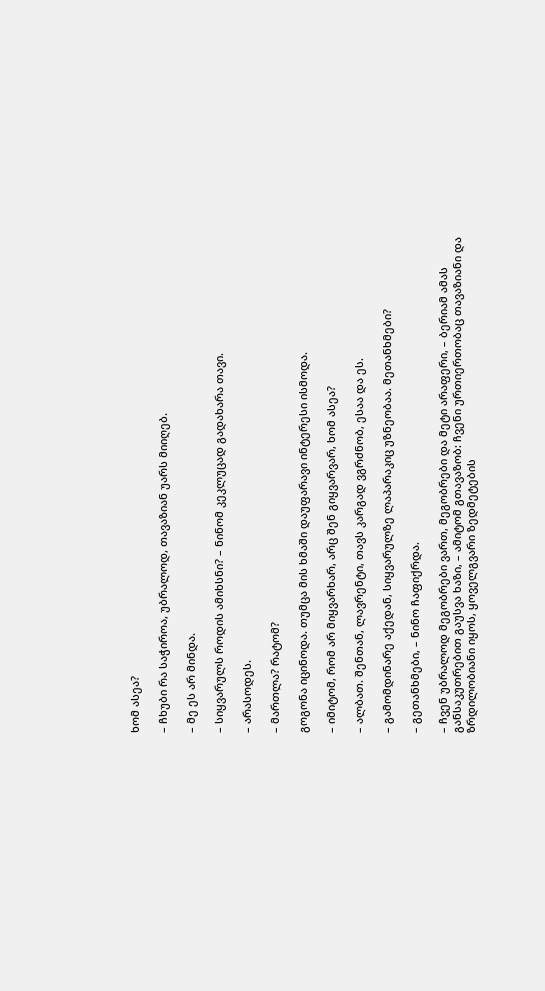ხომ ასეა?

– ჩხუბი რა საჭიროა, უბრალოდ, თავაზიან უარს მიიღებ.

– მე ეს არ მინდა.

– სიყვარულს როდის ამიხსნი? – ნინომ კეკლუცად გადახარა თავი.

– არასოდეს.

– მართლა? რატომ?

გოგონა იცინოდა. თუმცა მის ხმაში დაუფარავი ინტერესი ისმოდა.

– იმიტომ, რომ არ მიყვარხარ, არც შენ გიყვარვარ, ხომ ასეა?

– ალბათ. შენთან, ლავრენტი, თავს კარგად ვგრძნობ, ესაა და ეს.

– გამომდინარე აქედან, სიყვარულზე ლაპარაკიც უზნეობაა. მეთანხმები?

– გეთანხმები, – ნინო ჩაფიქრდა.

– ჩვენ უბრალოდ მეგობრები ვართ, მეგობრები და მეტი არაფერი, – ბერიამ ამას განსაკუთრებით გაუსვა ხაზი, – ამიტომ გთავაზობ: ჩვენი ურთიერთობაც თავაზიანი და ზრდილობიანი იყოს, ყოველგვარი ზედმეტების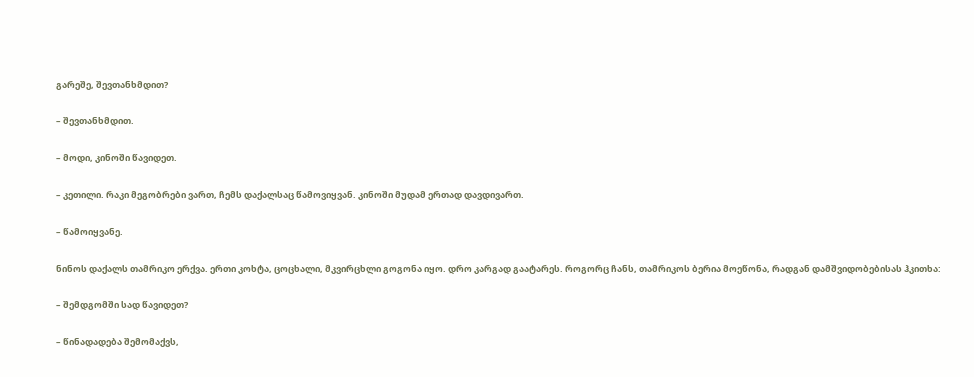გარეშე, შევთანხმდით?

– შევთანხმდით.

– მოდი, კინოში წავიდეთ.

– კეთილი. რაკი მეგობრები ვართ, ჩემს დაქალსაც წამოვიყვან. კინოში მუდამ ერთად დავდივართ.

– წამოიყვანე.

ნინოს დაქალს თამრიკო ერქვა. ერთი კოხტა, ცოცხალი, მკვირცხლი გოგონა იყო. დრო კარგად გაატარეს. როგორც ჩანს, თამრიკოს ბერია მოეწონა, რადგან დამშვიდობებისას ჰკითხა:

– შემდგომში სად წავიდეთ?

– წინადადება შემომაქვს,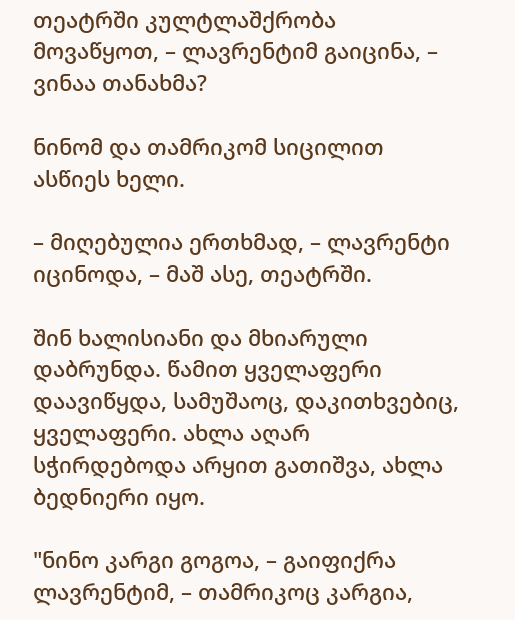თეატრში კულტლაშქრობა მოვაწყოთ, – ლავრენტიმ გაიცინა, – ვინაა თანახმა?

ნინომ და თამრიკომ სიცილით ასწიეს ხელი.

– მიღებულია ერთხმად, – ლავრენტი იცინოდა, – მაშ ასე, თეატრში.

შინ ხალისიანი და მხიარული დაბრუნდა. წამით ყველაფერი დაავიწყდა, სამუშაოც, დაკითხვებიც, ყველაფერი. ახლა აღარ სჭირდებოდა არყით გათიშვა, ახლა ბედნიერი იყო.

"ნინო კარგი გოგოა, – გაიფიქრა ლავრენტიმ, – თამრიკოც კარგია,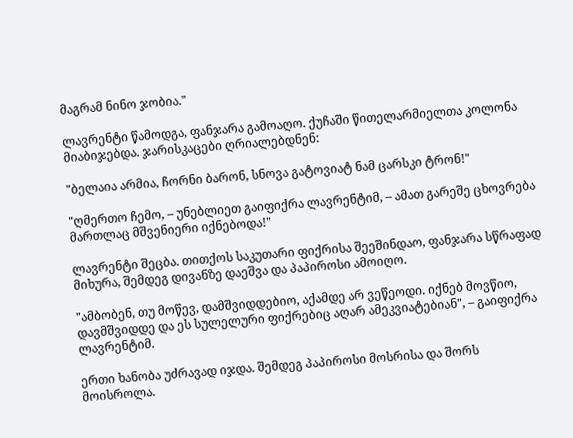მაგრამ ნინო ჯობია."

ლავრენტი წამოდგა, ფანჯარა გამოაღო. ქუჩაში წითელარმიელთა კოლონა მიაბიჯებდა. ჯარისკაცები ღრიალებდნენ:

"ბელაია არმია, ჩორნი ბარონ, სნოვა გატოვიატ ნამ ცარსკი ტრონ!"

"ღმერთო ჩემო, – უნებლიეთ გაიფიქრა ლავრენტიმ, – ამათ გარეშე ცხოვრება მართლაც მშვენიერი იქნებოდა!"

ლავრენტი შეცბა. თითქოს საკუთარი ფიქრისა შეეშინდაო, ფანჯარა სწრაფად მიხურა, შემდეგ დივანზე დაეშვა და პაპიროსი ამოიღო.

"ამბობენ, თუ მოწევ, დამშვიდდებიო, აქამდე არ ვეწეოდი. იქნებ მოვწიო, დავმშვიდდე და ეს სულელური ფიქრებიც აღარ ამეკვიატებიან", – გაიფიქრა ლავრენტიმ.

ერთი ხანობა უძრავად იჯდა. შემდეგ პაპიროსი მოსრისა და შორს მოისროლა.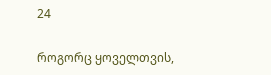24

როგორც ყოველთვის,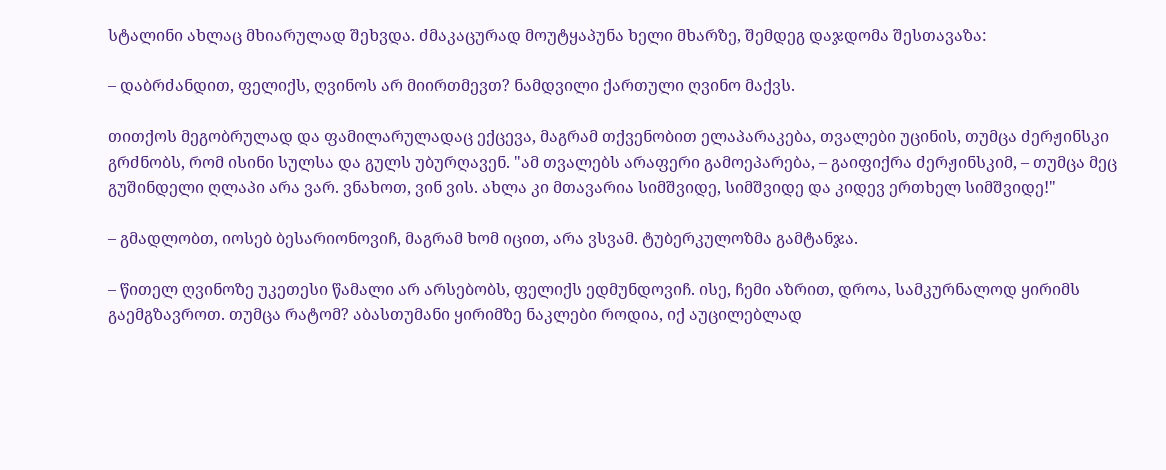სტალინი ახლაც მხიარულად შეხვდა. ძმაკაცურად მოუტყაპუნა ხელი მხარზე, შემდეგ დაჯდომა შესთავაზა:

– დაბრძანდით, ფელიქს, ღვინოს არ მიირთმევთ? ნამდვილი ქართული ღვინო მაქვს.

თითქოს მეგობრულად და ფამილარულადაც ექცევა, მაგრამ თქვენობით ელაპარაკება, თვალები უცინის, თუმცა ძერჟინსკი გრძნობს, რომ ისინი სულსა და გულს უბურღავენ. "ამ თვალებს არაფერი გამოეპარება, – გაიფიქრა ძერჟინსკიმ, – თუმცა მეც გუშინდელი ღლაპი არა ვარ. ვნახოთ, ვინ ვის. ახლა კი მთავარია სიმშვიდე, სიმშვიდე და კიდევ ერთხელ სიმშვიდე!"

– გმადლობთ, იოსებ ბესარიონოვიჩ, მაგრამ ხომ იცით, არა ვსვამ. ტუბერკულოზმა გამტანჯა.

– წითელ ღვინოზე უკეთესი წამალი არ არსებობს, ფელიქს ედმუნდოვიჩ. ისე, ჩემი აზრით, დროა, სამკურნალოდ ყირიმს გაემგზავროთ. თუმცა რატომ? აბასთუმანი ყირიმზე ნაკლები როდია, იქ აუცილებლად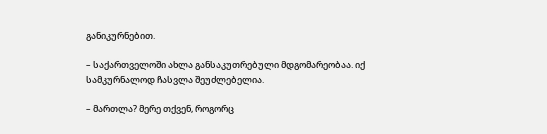განიკურნებით.

– საქართველოში ახლა განსაკუთრებული მდგომარეობაა. იქ სამკურნალოდ ჩასვლა შეუძლებელია.

– მართლა? მერე თქვენ, როგორც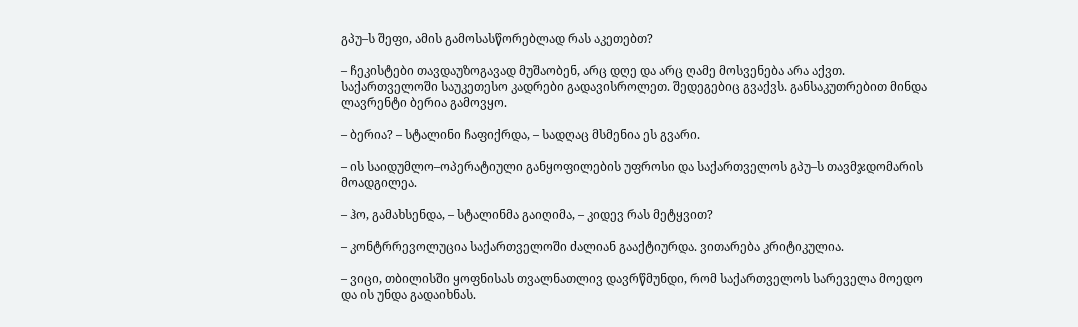გპუ–ს შეფი, ამის გამოსასწორებლად რას აკეთებთ?

– ჩეკისტები თავდაუზოგავად მუშაობენ, არც დღე და არც ღამე მოსვენება არა აქვთ. საქართველოში საუკეთესო კადრები გადავისროლეთ. შედეგებიც გვაქვს. განსაკუთრებით მინდა ლავრენტი ბერია გამოვყო.

– ბერია? – სტალინი ჩაფიქრდა, – სადღაც მსმენია ეს გვარი.

– ის საიდუმლო–ოპერატიული განყოფილების უფროსი და საქართველოს გპუ–ს თავმჯდომარის მოადგილეა.

– ჰო, გამახსენდა, – სტალინმა გაიღიმა, – კიდევ რას მეტყვით?

– კონტრრევოლუცია საქართველოში ძალიან გააქტიურდა. ვითარება კრიტიკულია.

– ვიცი, თბილისში ყოფნისას თვალნათლივ დავრწმუნდი, რომ საქართველოს სარეველა მოედო და ის უნდა გადაიხნას.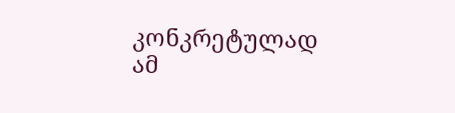კონკრეტულად ამ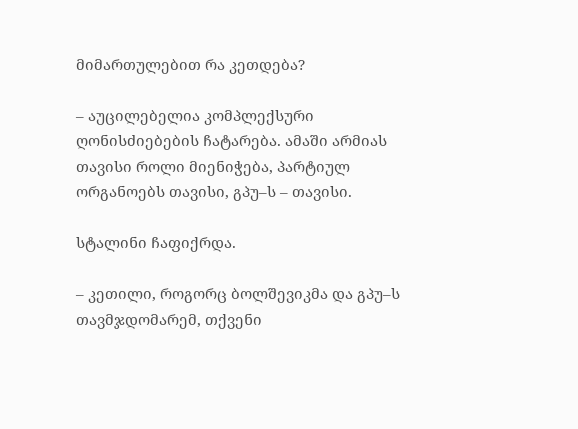მიმართულებით რა კეთდება?

– აუცილებელია კომპლექსური ღონისძიებების ჩატარება. ამაში არმიას თავისი როლი მიენიჭება, პარტიულ ორგანოებს თავისი, გპუ–ს – თავისი.

სტალინი ჩაფიქრდა.

– კეთილი, როგორც ბოლშევიკმა და გპუ–ს თავმჯდომარემ, თქვენი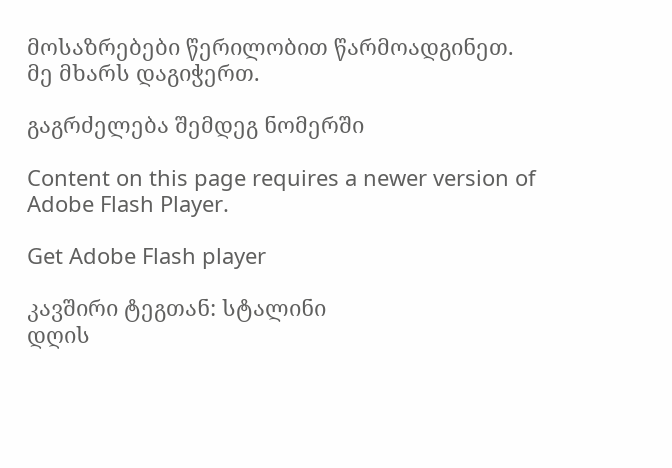მოსაზრებები წერილობით წარმოადგინეთ. მე მხარს დაგიჭერთ.

გაგრძელება შემდეგ ნომერში

Content on this page requires a newer version of Adobe Flash Player.

Get Adobe Flash player

კავშირი ტეგთან: სტალინი
დღის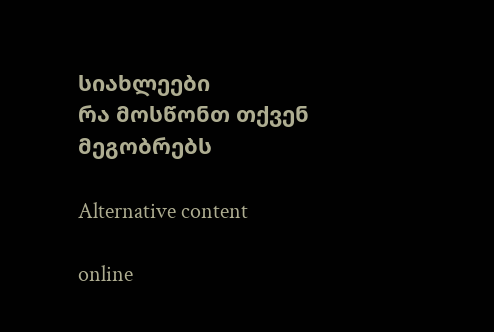სიახლეები
რა მოსწონთ თქვენ მეგობრებს

Alternative content

online